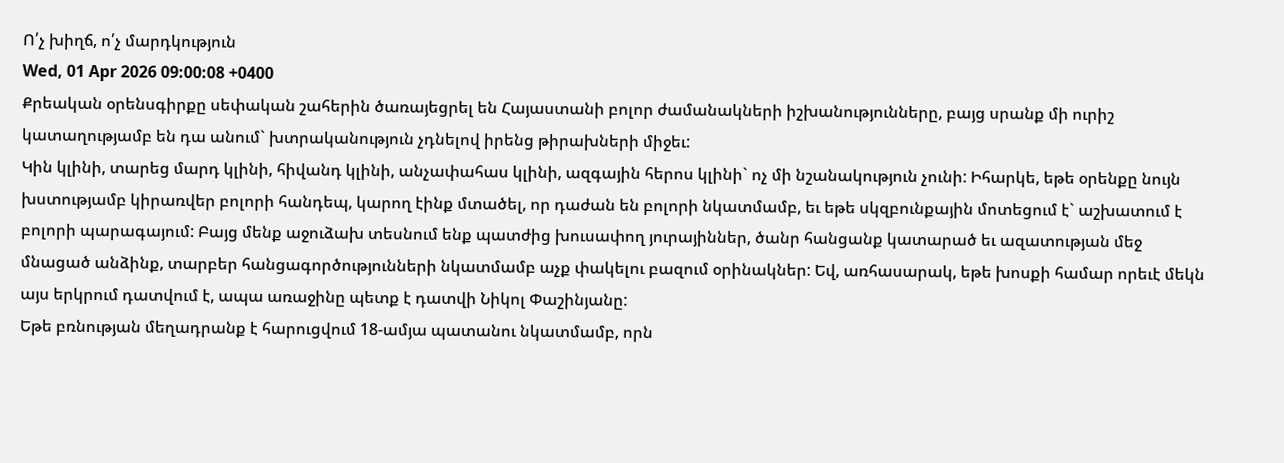Ո՛չ խիղճ, ո՛չ մարդկություն
Wed, 01 Apr 2026 09:00:08 +0400
Քրեական օրենսգիրքը սեփական շահերին ծառայեցրել են Հայաստանի բոլոր ժամանակների իշխանությունները, բայց սրանք մի ուրիշ կատաղությամբ են դա անում` խտրականություն չդնելով իրենց թիրախների միջեւ:
Կին կլինի, տարեց մարդ կլինի, հիվանդ կլինի, անչափահաս կլինի, ազգային հերոս կլինի` ոչ մի նշանակություն չունի: Իհարկե, եթե օրենքը նույն խստությամբ կիրառվեր բոլորի հանդեպ, կարող էինք մտածել, որ դաժան են բոլորի նկատմամբ, եւ եթե սկզբունքային մոտեցում է` աշխատում է բոլորի պարագայում: Բայց մենք աջուձախ տեսնում ենք պատժից խուսափող յուրայիններ, ծանր հանցանք կատարած եւ ազատության մեջ մնացած անձինք, տարբեր հանցագործությունների նկատմամբ աչք փակելու բազում օրինակներ: Եվ, առհասարակ, եթե խոսքի համար որեւէ մեկն այս երկրում դատվում է, ապա առաջինը պետք է դատվի Նիկոլ Փաշինյանը:
Եթե բռնության մեղադրանք է հարուցվում 18-ամյա պատանու նկատմամբ, որն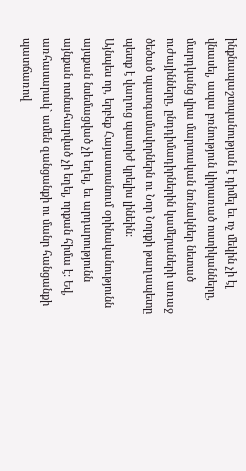ինքնապաշտպանության է դիմել եւ ոչ մեկին չի էլ վնասել, ապա բռնություն կիրառած ոստիկանները, մարդկանց վրա մարտական նռնակներ նետած ուժայինները, ընդդիմադիրներին կամերաների առաջ ծեծած պատգամավորներն ու Նոր Նորքի թաղապետը պետք է վաղուց պատիժ կրելիս լինեին:
Այնպես որ, երբեք Հայաստանում օրինականությունն այսքան նսեմացված չի եղել, եւ արդարությունն այնքան ոտնահարված չի եղել, որքան հիմա է: Եվ, առհասարակ` ամեն զանցանքի ու մանր հանցանքի պատճառով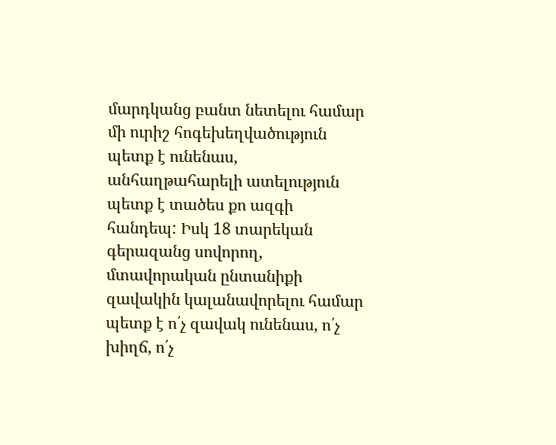մարդկանց բանտ նետելու համար մի ուրիշ հոգեխեղվածություն պետք է ունենաս, անհաղթահարելի ատելություն պետք է տածես քո ազգի հանդեպ: Իսկ 18 տարեկան գերազանց սովորող, մտավորական ընտանիքի զավակին կալանավորելու համար պետք է ո՛չ զավակ ունենաս, ո՛չ խիղճ, ո՛չ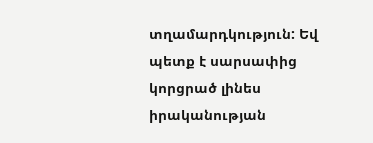տղամարդկություն: Եվ պետք է սարսափից կորցրած լինես իրականության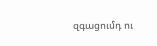զգացումդ ու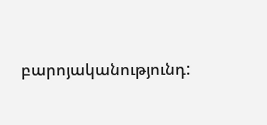բարոյականությունդ: